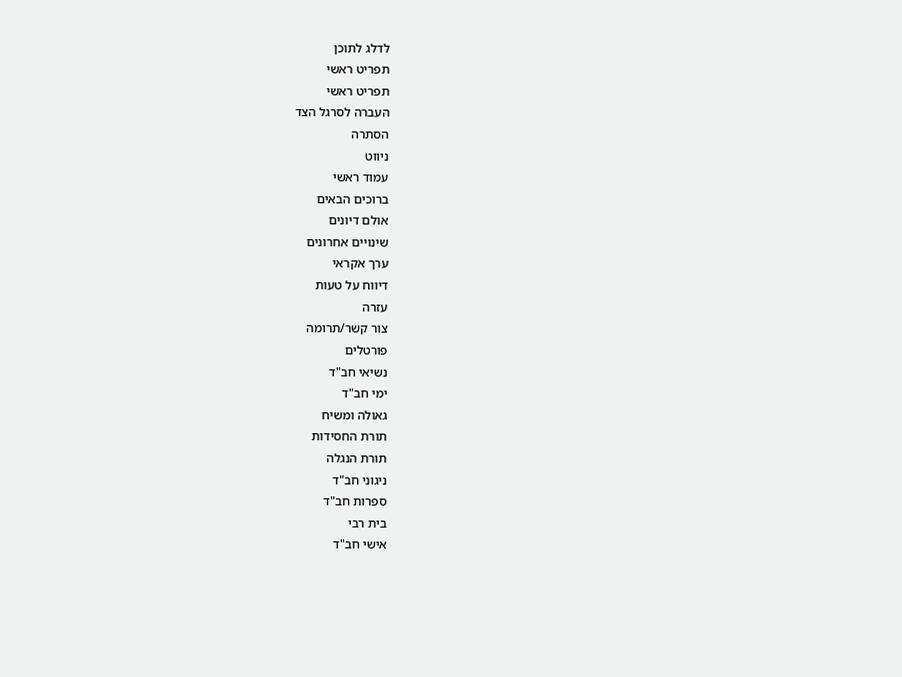לדלג לתוכן
תפריט ראשי
תפריט ראשי
העברה לסרגל הצד
הסתרה
ניווט
עמוד ראשי
ברוכים הבאים
אולם דיונים
שינויים אחרונים
ערך אקראי
דיווח על טעות
עזרה
צור קשר/תרומה
פורטלים
נשיאי חב"ד
ימי חב"ד
גאולה ומשיח
תורת החסידות
תורת הנגלה
ניגוני חב"ד
ספרות חב"ד
בית רבי
אישי חב"ד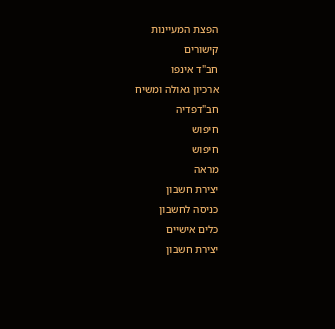הפצת המעיינות
קישורים
חב"ד אינפו
ארכיון גאולה ומשיח
חב"דפדיה
חיפוש
חיפוש
מראה
יצירת חשבון
כניסה לחשבון
כלים אישיים
יצירת חשבון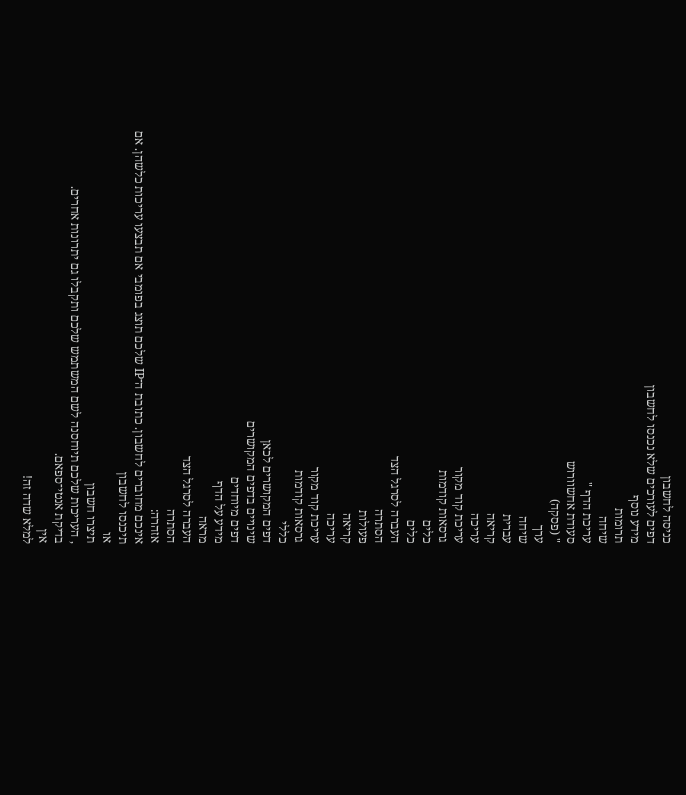כניסה לחשבון
דפים לעורכים שלא נכנסו לחשבון
מידע נוסף
תרומות
שיחה
עריכת הדף "
סעודת אחשוורוש
" (פסקה)
ערך
שיחה
עברית
קריאה
עריכה
עריכת קוד מקור
גרסאות קודמות
כלים
כלים
העברה לסרגל הצד
הסתרה
פעולות
קריאה
עריכה
עריכת קוד מקור
גרסאות קודמות
כללי
דפים המקושרים לכאן
שינויים בדפים המקושרים
דפים מיוחדים
מידע על הדף
מראה
העברה לסרגל הצד
הסתרה
אזהרה:
אינכם מחוברים לחשבון. כתובת ה־IP שלכם תוצג בפומבי אם תבצעו עריכות כלשהן. אם
תיכנסו לחשבון
או
תיצרו חשבון
, העריכות שלכם תיוחסנה לשם המשתמש שלכם ותקבלו גם יתרונות אחרים.
בדיקת אנטי־ספאם.
אין
למלא שדה זה!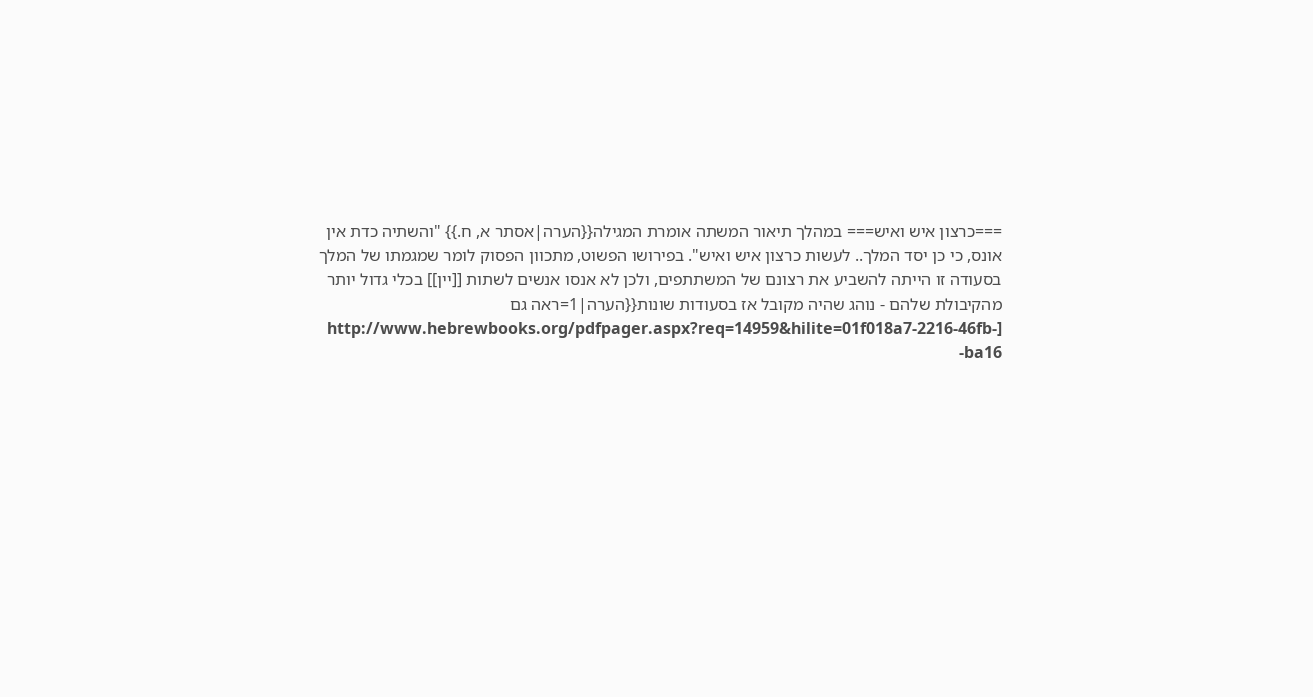===כרצון איש ואיש=== במהלך תיאור המשתה אומרת המגילה{{הערה|אסתר א, ח.}} "והשתיה כדת אין אונס, כי כן יסד המלך.. לעשות כרצון איש ואיש". בפירושו הפשוט, מתכוון הפסוק לומר שמגמתו של המלך בסעודה זו הייתה להשביע את רצונם של המשתתפים, ולכן לא אנסו אנשים לשתות [[יין]] בכלי גדול יותר מהקיבולת שלהם - נוהג שהיה מקובל אז בסעודות שונות{{הערה|1=ראה גם [http://www.hebrewbooks.org/pdfpager.aspx?req=14959&hilite=01f018a7-2216-46fb-ba16-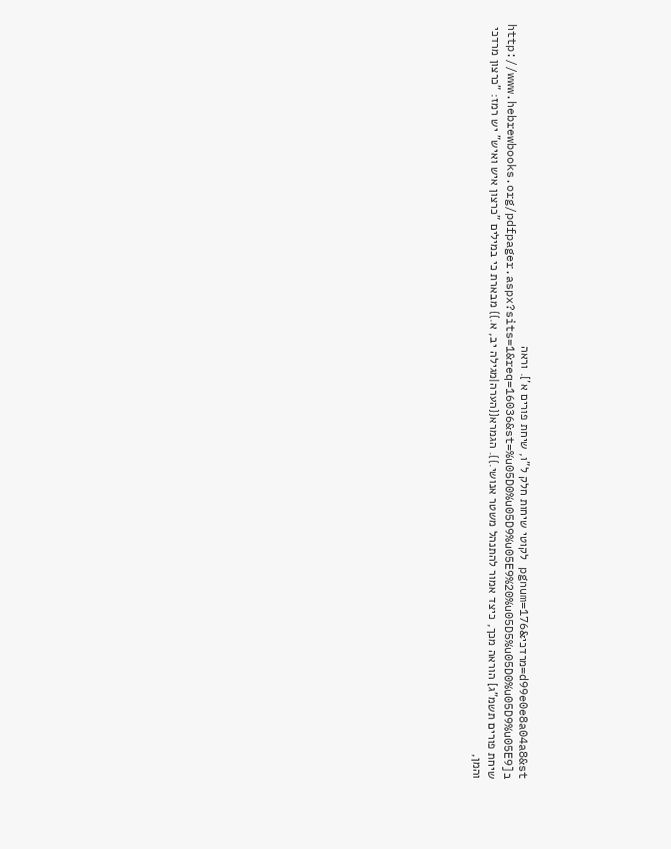d99e0e8a04a8&st=מרדכי&pgnum=176 לקוטי שיחות חלק ל"ו, שיחת פורים א']. וראה ב[http://www.hebrewbooks.org/pdfpager.aspx?sits=1&req=16036&st=%u05D0%u05D9%u05E9%20%u05D5%u05D0%u05D9%u05E9 שיחת פורים תשמ"ג] הוראה מכך, כיצד אמור להתנהל משטר אנושי.}}. הגמרא{{הערה|מגילה יב, א.}} מבארת כי במילים "כרצון איש ואיש" יש רמז: "כרצון מרדכי והמן,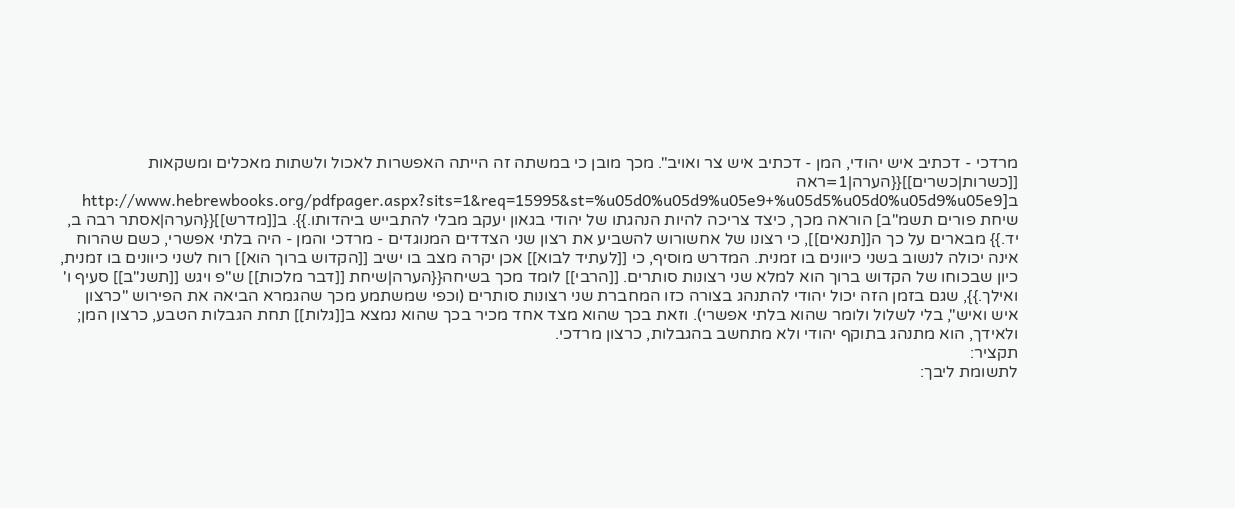מרדכי - דכתיב איש יהודי, המן - דכתיב איש צר ואויב". מכך מובן כי במשתה זה הייתה האפשרות לאכול ולשתות מאכלים ומשקאות [[כשרות|כשרים]]{{הערה|1=ראה ב[http://www.hebrewbooks.org/pdfpager.aspx?sits=1&req=15995&st=%u05d0%u05d9%u05e9+%u05d5%u05d0%u05d9%u05e9 שיחת פורים תשמ"ב] הוראה מכך, כיצד צריכה להיות הנהגתו של יהודי בגאון יעקב מבלי להתבייש ביהדותו.}}. ב[[מדרש]]{{הערה|אסתר רבה ב, יד.}} מבארים על כך ה[[תנאים]], כי רצונו של אחשורוש להשביע את רצון שני הצדדים המנוגדים - מרדכי והמן - היה בלתי אפשרי, כשם שהרוח אינה יכולה לנשוב בשני כיוונים בו זמנית. המדרש מוסיף, כי [[לעתיד לבוא]] אכן יקרה מצב בו ישיב [[הקדוש ברוך הוא]] רוח לשני כיוונים בו זמנית, כיון שבכוחו של הקדוש ברוך הוא למלא שני רצונות סותרים. [[הרבי]] לומד מכך בשיחה{{הערה|שיחת [[דבר מלכות]] ש"פ ויגש [[תשנ"ב]] סעיף ו' ואילך.}}, שגם בזמן הזה יכול יהודי להתנהג בצורה כזו המחברת שני רצונות סותרים (וכפי שמשתמע מכך שהגמרא הביאה את הפירוש "כרצון איש ואיש", בלי לשלול ולומר שהוא בלתי אפשרי). וזאת בכך שהוא מצד אחד מכיר בכך שהוא נמצא ב[[גלות]] תחת הגבלות הטבע, כרצון המן; ולאידך, הוא מתנהג בתוקף יהודי ולא מתחשב בהגבלות, כרצון מרדכי.
תקציר:
לתשומת ליבך: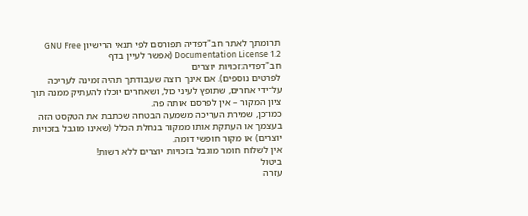תרומתך לאתר חב"דפדיה תפורסם לפי תנאי הרישיון GNU Free Documentation License 1.2 (אפשר לעיין בדף
חב"דפדיה:זכויות יוצרים
לפרטים נוספים). אם אינך רוצה שעבודתך תהיה זמינה לעריכה על־ידי אחרים, שתופץ לעיני כול, ושאחרים יוכלו להעתיק ממנה תוך ציון המקור – אין לפרסם אותה פה.
כמו־כן, שמירת העריכה משמעה הבטחה שכתבת את הטקסט הזה בעצמך או העתקת אותו ממקור בנחלת הכלל (שאינו מוגבל בזכויות יוצרים) או מקור חופשי דומה.
אין לשלוח חומר מוגבל בזכויות יוצרים ללא רשות!
ביטול
עזרה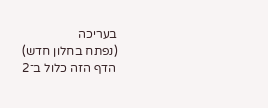בעריכה
(נפתח בחלון חדש)
הדף הזה כלול ב־2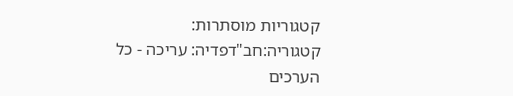קטגוריות מוסתרות:
קטגוריה:חב"דפדיה: עריכה - כל הערכים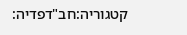קטגוריה:חב"דפדיה: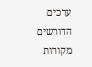ערכים הדורשים מקורות